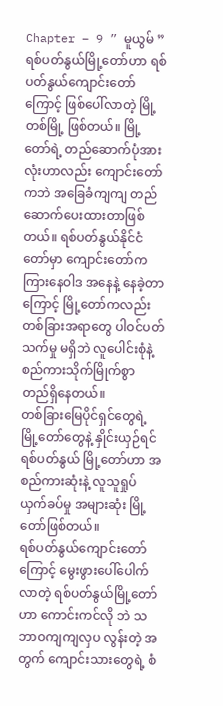Chapter – 9 ” မူယွမ် ”
ရစ်ပတ်နွယ်မြို့တော်ဟာ ရစ်ပတ်နွယ်ကျောင်းတော်ကြောင့် ဖြစ်ပေါ်လာတဲ့ မြို့ တစ်မြို့ ဖြစ်တယ်။ မြို့တော်ရဲ့ တည်ဆောက်ပုံအားလုံးဟာလည်း ကျောင်းတော်ကဘဲ အခြေခံကျကျ တည်ဆောက်ပေးထားတာဖြစ်တယ်။ ရစ်ပတ်နွယ်နိုင်ငံတော်မှာ ကျောင်းတော်က ကြားနေဝါဒ အနေနဲ့ နေခဲ့တာကြောင့် မြို့တော်ကလည်း တစ်ခြားအရာတွေ ပါဝင်ပတ်သက်မှု မရှိဘဲ လူပေါင်းစုံနဲ့ စည်ကားသိုက်မြိုက်စွာ တည်ရှိနေတယ်။
တစ်ခြားမြေပိုင်ရှင်တွေရဲ့ မြို့တော်တွေနဲ့ နှိုင်းယှဉ်ရင် ရစ်ပတ်နွယ် မြို့တော်ဟာ အစည်ကားဆုံးနဲ့ လူသူရှုပ်ယှက်ခပ်မှု အများဆုံး မြို့တော်ဖြစ်တယ်။
ရစ်ပတ်နွယ်ကျောင်းတော်ကြောင့် မွေးဖွားပေါ်ပေါက်လာတဲ့ ရစ်ပတ်နွယ်မြို့တော်ဟာ ကောင်းကင်လို ဘဲ သဘာဝကျကျလှပ လွန်းတဲ့ အတွက် ကျောင်းသားတွေရဲ့ စံ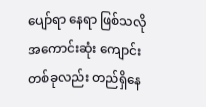ပျော်ရာ နေရာ ဖြစ်သလို အကောင်းဆုံး ကျောင်းတစ်ခုလည်း တည်ရှိနေ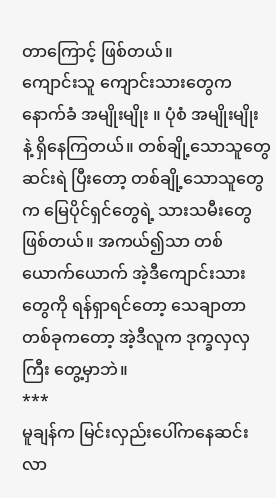တာကြောင့် ဖြစ်တယ်။
ကျောင်းသူ ကျောင်းသားတွေက နောက်ခံ အမျိုးမျိုး ။ ပုံစံ အမျိုးမျိုး နဲ့ ရှိနေကြတယ်။ တစ်ချို့သောသူတွေ ဆင်းရဲ ပြီးတော့ တစ်ချို့သောသူတွေက မြေပိုင်ရှင်တွေရဲ့ သားသမီးတွေဖြစ်တယ်။ အကယ်၍သာ တစ်ယောက်ယောက် အဲ့ဒီကျောင်းသားတွေကို ရန်ရှာရင်တော့ သေချာတာတစ်ခုကတော့ အဲ့ဒီလူက ဒုက္ခလှလှကြီး တွေ့မှာဘဲ။
***
မူချန်က မြင်းလှည်းပေါ်ကနေဆင်းလာ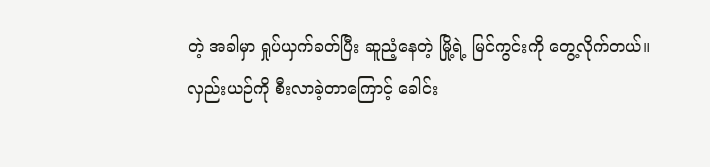တဲ့ အခါမှာ ရှုပ်ယှက်ခတ်ပြီး ဆူညံ့နေတဲ့ မြို့ရဲ့ မြင်ကွင်းကို တွေ့လိုက်တယ်။ လှည်းယဉ်ကို စီးလာခဲ့တာကြောင့် ခေါင်း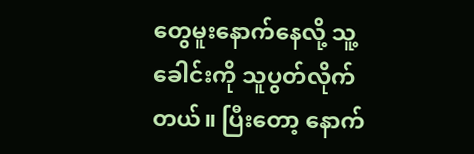တွေမူးနောက်နေလို့ သူ့ခေါင်းကို သူပွတ်လိုက်တယ်။ ပြီးတော့ နောက်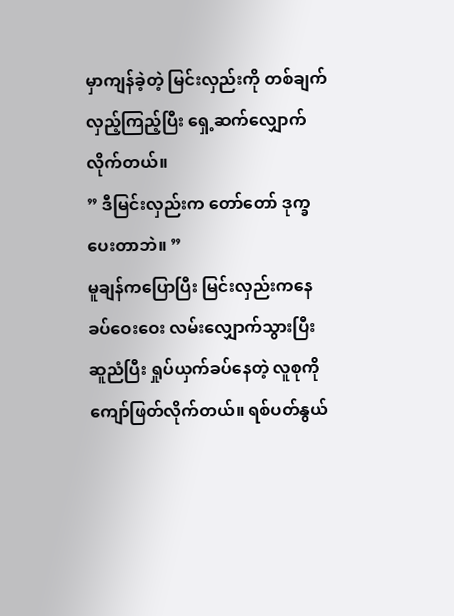မှာကျန်ခဲ့တဲ့ မြင်းလှည်းကို တစ်ချက်လှည့်ကြည့်ပြီး ရှေ့ဆက်လျှောက်လိုက်တယ်။
” ဒီမြင်းလှည်းက တော်တော် ဒုက္ခပေးတာဘဲ။ ”
မူချန်ကပြောပြီး မြင်းလှည်းကနေ ခပ်ဝေးဝေး လမ်းလျှောက်သွားပြီး ဆူညံပြီး ရှုပ်ယှက်ခပ်နေတဲ့ လူစုကို ကျော်ဖြတ်လိုက်တယ်။ ရစ်ပတ်နွယ်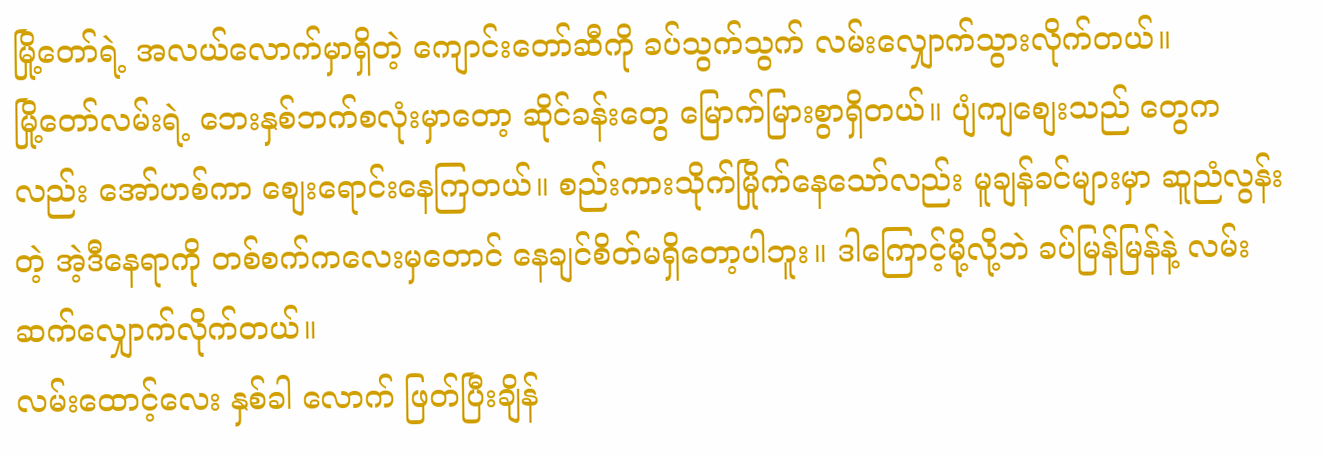မြို့တော်ရဲ့ အလယ်လောက်မှာရှိတဲ့ ကျောင်းတော်ဆီကို ခပ်သွက်သွက် လမ်းလျှောက်သွားလိုက်တယ်။
မြို့တော်လမ်းရဲ့ ဘေးနှစ်ဘက်စလုံးမှာတော့ ဆိုင်ခန်းတွေ မြောက်မြားစွာရှိတယ်။ ပျံကျစျေးသည် တွေကလည်း အော်ဟစ်ကာ စျေးရောင်းနေကြတယ်။ စည်းကားသိုက်မြိုက်နေသော်လည်း မူချန်ခင်များမှာ ဆူညံလွန်းတဲ့ အဲ့ဒီနေရာကို တစ်စက်ကလေးမှတောင် နေချင်စိတ်မရှိတော့ပါဘူး။ ဒါကြောင့်မို့လို့ဘဲ ခပ်မြန်မြန်နဲ့ လမ်းဆက်လျှောက်လိုက်တယ်။
လမ်းထောင့်လေး နှစ်ခါ လောက် ဖြတ်ပြီးချိန်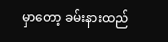မှာတော့ ခမ်းနားထည်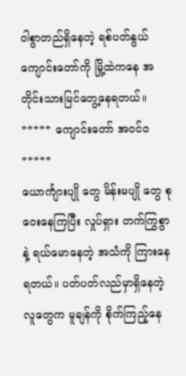ဝါစွာတည်ရှိနေတဲ့ ရစ်ပတ်နွယ်ကျောင်းတော်ကို မြို့ထဲကနေ အတိုင်းသားမြင်တွေ့နေရတယ်။
***** ကျောင်းတော် အဝင်ဝ *****
ယောင်္ကျားပျို တွေ မိန်းမပျို တွေ စုဝေးနေကြပြီး လှုပ်ရှား တက်ကြွစွာနဲ့ ရယ်မောနေတဲ့ အသံကို ကြားနေရတယ်။ ပတ်ပတ်လည်မှာရှိနေတဲ့ လူတွေက မူချန်ကို စိုက်ကြည့်နေ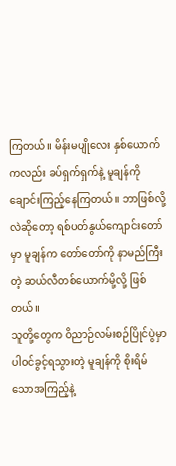ကြတယ်။ မိန်းမပျိုလေး နှစ်ယောက်ကလည်း ခပ်ရှက်ရှက်နဲ့ မူချန်ကို ချောင်းကြည့်နေကြတယ်။ ဘာဖြစ်လို့လဲဆိုတော့ ရစ်ပတ်နွယ်ကျောင်းတော်မှာ မူချန်က တော်တော်ကို နာမည်ကြီးတဲ့ ဆယ်လီတစ်ယောက်မို့လို့ ဖြစ်တယ်။
သူတို့တွေက ဝိညာဉ်လမ်းစဉ်ပြိုင်ပွဲမှာ ပါဝင်ခွင့်ရသွားတဲ့ မူချန်ကို စိုးရိမ်သောအကြည့်နဲ့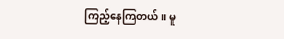ကြည့်နေကြတယ်။ မူ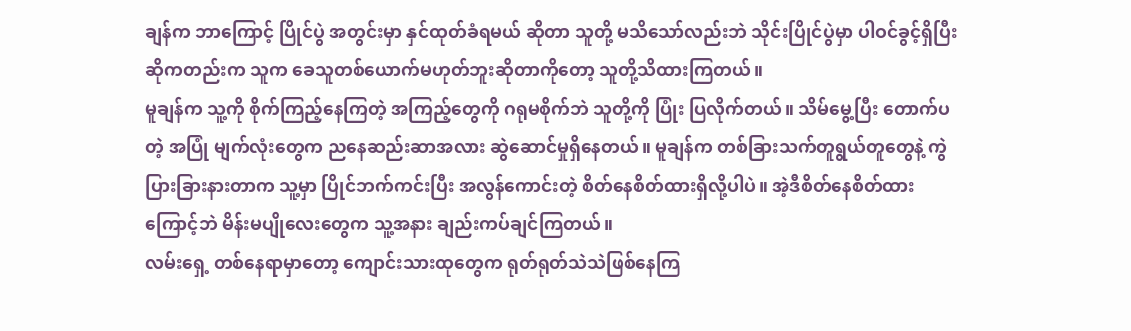ချန်က ဘာကြောင့် ပြိုင်ပွဲ အတွင်းမှာ နှင်ထုတ်ခံရမယ် ဆိုတာ သူတို့ မသိသော်လည်းဘဲ သိုင်းပြိုင်ပွဲမှာ ပါဝင်ခွင့်ရှိပြီး ဆိုကတည်းက သူက ခေသူတစ်ယောက်မဟုတ်ဘူးဆိုတာကိုတော့ သူတို့သိထားကြတယ်။
မူချန်က သူ့ကို စိုက်ကြည့်နေကြတဲ့ အကြည့်တွေကို ဂရုမစိုက်ဘဲ သူတို့ကို ပြုံး ပြလိုက်တယ်။ သိမ်မွေ့ပြီး တောက်ပတဲ့ အပြုံ မျက်လုံးတွေက ညနေဆည်းဆာအလား ဆွဲဆောင်မှုရှိနေတယ်။ မူချန်က တစ်ခြားသက်တူရွယ်တူတွေနဲ့ ကွဲပြားခြားနားတာက သူ့မှာ ပြိုင်ဘက်ကင်းပြီး အလွန်ကောင်းတဲ့ စိတ်နေစိတ်ထားရှိလို့ပါပဲ။ အဲ့ဒီစိတ်နေစိတ်ထားကြောင့်ဘဲ မိန်းမပျိုလေးတွေက သူ့အနား ချည်းကပ်ချင်ကြတယ်။
လမ်းရှေ့ တစ်နေရာမှာတော့ ကျောင်းသားထုတွေက ရုတ်ရုတ်သဲသဲဖြစ်နေကြ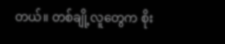တယ်။ တစ်ချို့လူတွေက စိုး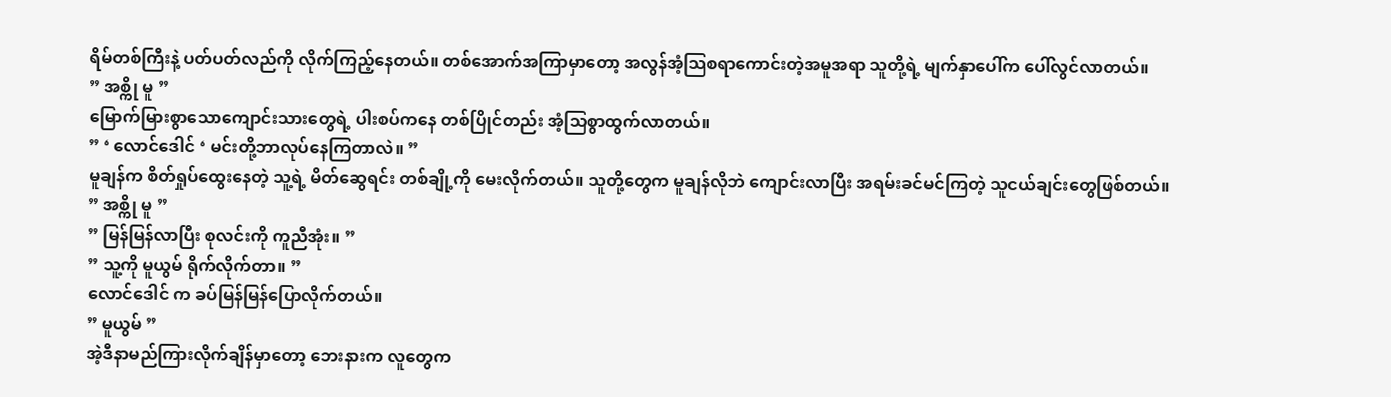ရိမ်တစ်ကြီးနဲ့ ပတ်ပတ်လည်ကို လိုက်ကြည့်နေတယ်။ တစ်အောက်အကြာမှာတော့ အလွန်အံ့သြစရာကောင်းတဲ့အမူအရာ သူတို့ရဲ့ မျက်နှာပေါ်က ပေါ်လွင်လာတယ်။
” အစ္ကို မူ ”
မြောက်မြားစွာသောကျောင်းသားတွေရဲ့ ပါးစပ်ကနေ တစ်ပြိုင်တည်း အံ့သြစွာထွက်လာတယ်။
” ‘ လောင်ဒေါင် ‘ မင်းတို့ဘာလုပ်နေကြတာလဲ။ ”
မူချန်က စိတ်ရှုပ်ထွေးနေတဲ့ သူ့ရဲ့ မိတ်ဆွေရင်း တစ်ချို့ကို မေးလိုက်တယ်။ သူတို့တွေက မူချန်လိုဘဲ ကျောင်းလာပြီး အရမ်းခင်မင်ကြတဲ့ သူငယ်ချင်းတွေဖြစ်တယ်။
” အစ္ကို မူ ”
” မြန်မြန်လာပြီး စုလင်းကို ကူညီအုံး။ ”
” သူ့ကို မူယွမ် ရိုက်လိုက်တာ။ ”
လောင်ဒေါင် က ခပ်မြန်မြန်ပြောလိုက်တယ်။
” မူယွမ် ”
အဲ့ဒီနာမည်ကြားလိုက်ချိန်မှာတော့ ဘေးနားက လူတွေက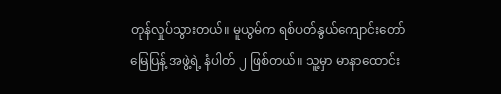တုန်လှုပ်သွားတယ်။ မူယွမ်က ရစ်ပတ်နွယ်ကျောင်းတော် မြေပြန့် အဖွဲ့ရဲ့ နံပါတ် ၂ ဖြစ်တယ်။ သူ့မှာ မာနာထောင်း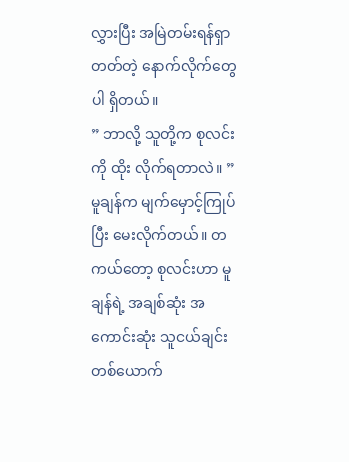လွှားပြီး အမြဲတမ်းရန်ရှာတတ်တဲ့ နောက်လိုက်တွေပါ ရှိတယ်။
” ဘာလို့ သူတို့က စုလင်းကို ထိုး လိုက်ရတာလဲ။ ”
မူချန်က မျက်မှောင့်ကြုပ်ပြီး မေးလိုက်တယ်။ တကယ်တော့ စုလင်းဟာ မူချန်ရဲ့ အချစ်ဆုံး အကောင်းဆုံး သူငယ်ချင်းတစ်ယောက်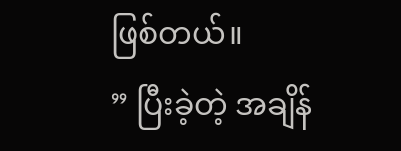ဖြစ်တယ်။
” ပြီးခဲ့တဲ့ အချိန်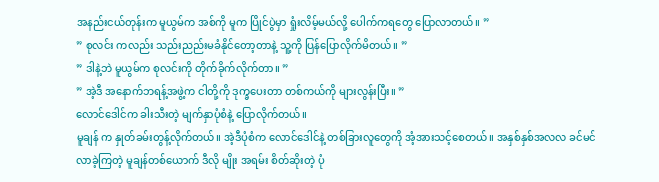အနည်းငယ်တုန်းက မူယွမ်က အစ်ကို မူက ပြိုင်ပွဲမှာ ရှုံးလိမ့်မယ်လို့ ပေါက်ကရတွေ ပြောလာတယ်။ ”
” စုလင်း ကလည်း သည်းညည်းမခံနိုင်တော့တာနဲ့ သူ့ကို ပြန်ပြောလိုက်မိတယ်။ ”
” ဒါနဲ့ဘဲ မူယွမ်က စုလင်းကို တိုက်ခိုက်လိုက်တာ။ ”
” အဲ့ဒီ အနောက်ဘရန့်အဖွဲ့က ငါတို့ကို ဒုက္ခပေးတာ တစ်ကယ်ကို များလွန်းပြီး။ ”
လောင်ဒေါင်က ခါးသီးတဲ့ မျက်နှာပုံစံနဲ့ ပြောလိုက်တယ်။
မူချန် က နှုတ်ခမ်းတွန့်လိုက်တယ်။ အဲ့ဒီပုံစံက လောင်ဒေါင်နဲ့ တစ်ခြားလူတွေကို အံ့အားသင့်စေတယ်။ အနှစ်နှစ်အလလ ခင်မင်လာခဲ့ကြတဲ့ မူချန်တစ်ယောက် ဒီလို မျိုး အရမ်း စိတ်ဆိုးတဲ့ ပုံ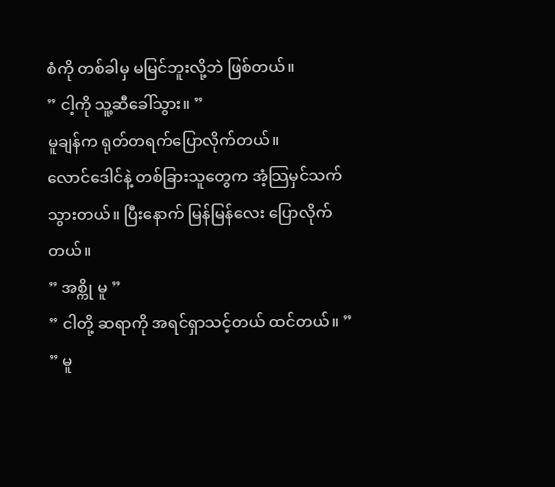စံကို တစ်ခါမှ မမြင်ဘူးလို့ဘဲ ဖြစ်တယ်။
” ငါ့ကို သူ့ဆီခေါ်သွား။ ”
မူချန်က ရုတ်တရက်ပြောလိုက်တယ်။
လောင်ဒေါင်နဲ့ တစ်ခြားသူတွေက အံ့သြမှင်သက်သွားတယ်။ ပြီးနောက် မြန်မြန်လေး ပြောလိုက်တယ်။
” အစ္ကို မူ ”
” ငါတို့ ဆရာကို အရင်ရှာသင့်တယ် ထင်တယ်။ ”
” မူ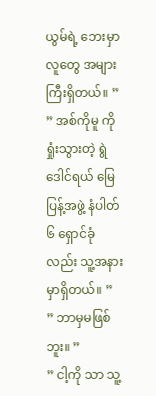ယွမ်ရဲ့ ဘေးမှာ လူတွေ အများကြီးရှိတယ်။ ”
” အစ်ကိုမူ ကို ရှုံးသွားတဲ့ ရွဲဒေါင်ရယ် မြေပြန့်အဖွဲ့ နံပါတ် ၆ ရှောင်ခုံလည်း သူ့အနားမှာရှိတယ်။ ”
” ဘာမှမဖြစ်ဘူး။ ”
” ငါ့ကို သာ သူ့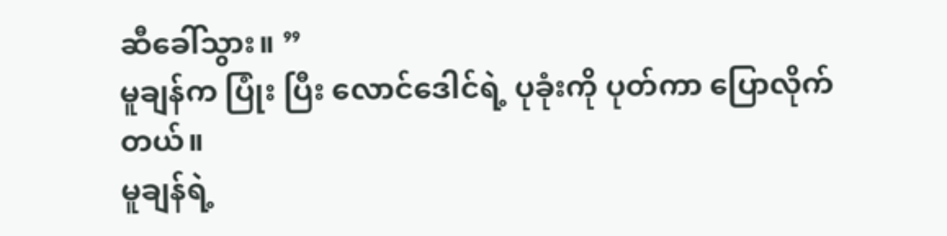ဆီခေါ်သွား။ ”
မူချန်က ပြုံး ပြီး လောင်ဒေါင်ရဲ့ ပုခုံးကို ပုတ်ကာ ပြောလိုက်တယ်။
မူချန်ရဲ့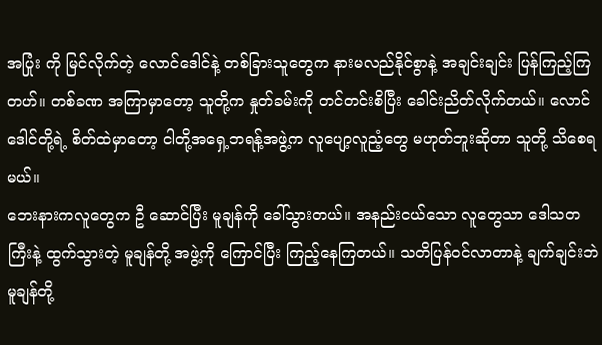အပြုံး ကို မြင်လိုက်တဲ့ လောင်ဒေါင်နဲ့ တစ်ခြားသူတွေက နားမလည်နိုင်စွာနဲ့ အချင်းချင်း ပြန်ကြည့်ကြတဟ်။ တစ်ခဏ အကြာမှာတော့ သူတို့က နှုတ်ခမ်းကို တင်တင်းစိပြီး ခေါင်းညိတ်လိုက်တယ်။ လောင်ဒေါင်တို့ရဲ့ စိတ်ထဲမှာတော့ ငါတို့အရှေ့ဘရန့်အဖွဲ့က လူပျော့လူညံ့တွေ မဟုတ်ဘူးဆိုတာ သူတို့ သိစေရမယ်။
ဘေးနားကလူတွေက ဦ ဆောင်ပြီး မူချန်ကို ခေါ်သွားတယ်။ အနည်းငယ်သော လူတွေသာ ဒေါသတကြီးနဲ့ ထွက်သွားတဲ့ မူချန်တို့ အဖွဲ့ကို ကြောင်ပြီး ကြည့်နေကြတယ်။ သတိပြန်ဝင်လာတာနဲ့ ချက်ချင်းဘဲ မူချန်တို့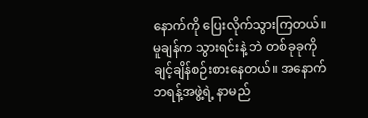နောက်ကို ပြေးလိုက်သွားကြတယ်။
မူချန်က သွားရင်းနဲ့ ဘဲ တစ်ခုခုကို ချင့်ချိန်စဉ်းစားနေတယ်။ အနောက်ဘရန့်အဖွဲ့ရဲ့ နာမည်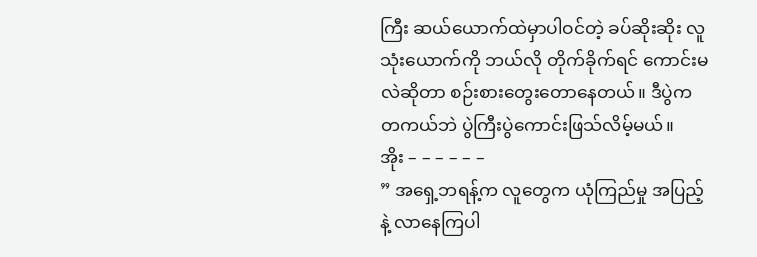ကြီး ဆယ်ယောက်ထဲမှာပါဝင်တဲ့ ခပ်ဆိုးဆိုး လူသုံးယောက်ကို ဘယ်လို တိုက်ခိုက်ရင် ကောင်းမလဲဆိုတာ စဉ်းစားတွေးတောနေတယ်။ ဒီပွဲက တကယ်ဘဲ ပွဲကြီးပွဲကောင်းဖြသ်လိမ့်မယ်။
အိုး – – – – – –
” အရှေ့ဘရန့်က လူတွေက ယုံကြည်မှု အပြည့်နဲ့ လာနေကြပါ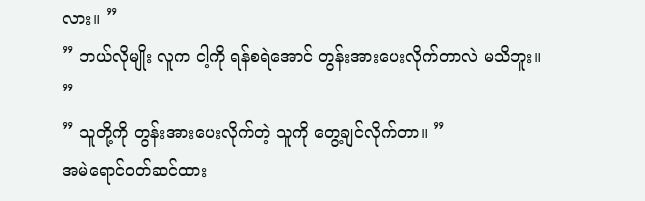လား။ ”
” ဘယ်လိုမျိုး လူက ငါ့ကို ရန်စရဲအောင် တွန်းအားပေးလိုက်တာလဲ မသိဘူး။ ”
” သူတို့ကို တွန်းအားပေးလိုက်တဲ့ သူကို တွေ့ချင်လိုက်တာ။ ”
အမဲရောင်ဝတ်ဆင်ထား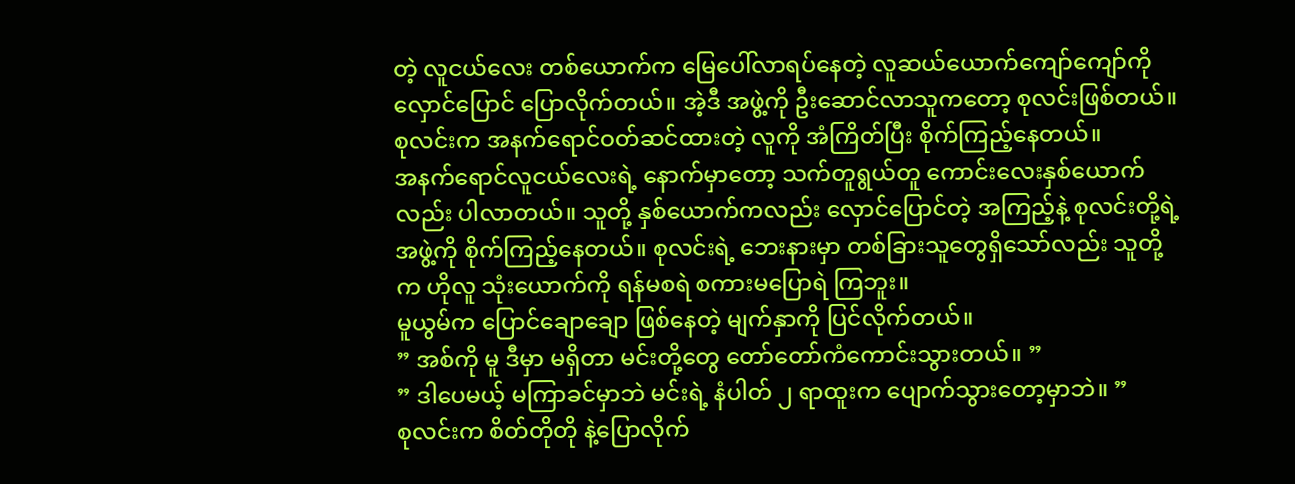တဲ့ လူငယ်လေး တစ်ယောက်က မြေပေါ်လာရပ်နေတဲ့ လူဆယ်ယောက်ကျော်ကျော်ကို လှောင်ပြောင် ပြောလိုက်တယ်။ အဲ့ဒီ အဖွဲ့ကို ဦးဆောင်လာသူကတော့ စုလင်းဖြစ်တယ်။ စုလင်းက အနက်ရောင်ဝတ်ဆင်ထားတဲ့ လူကို အံကြိတ်ပြီး စိုက်ကြည့်နေတယ်။
အနက်ရောင်လူငယ်လေးရဲ့ နောက်မှာတော့ သက်တူရွယ်တူ ကောင်းလေးနှစ်ယောက်လည်း ပါလာတယ်။ သူတို့ နှစ်ယောက်ကလည်း လှောင်ပြောင်တဲ့ အကြည့်နဲ့ စုလင်းတို့ရဲ့ အဖွဲ့ကို စိုက်ကြည့်နေတယ်။ စုလင်းရဲ့ ဘေးနားမှာ တစ်ခြားသူတွေရှိသော်လည်း သူတို့က ဟိုလူ သုံးယောက်ကို ရန်မစရဲ စကားမပြောရဲ ကြဘူး။
မူယွမ်က ပြောင်ချောချော ဖြစ်နေတဲ့ မျက်နှာကို ပြင်လိုက်တယ်။
” အစ်ကို မူ ဒီမှာ မရှိတာ မင်းတို့တွေ တော်တော်ကံကောင်းသွားတယ်။ ”
” ဒါပေမယ့် မကြာခင်မှာဘဲ မင်းရဲ့ နံပါတ် ၂ ရာထူးက ပျောက်သွားတော့မှာဘဲ။ ”
စုလင်းက စိတ်တိုတို နဲ့ပြောလိုက်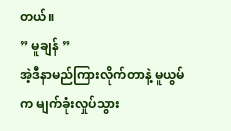တယ်။
” မူချန် ”
အဲ့ဒီနာမည်ကြားလိုက်တာနဲ့ မူယွမ်က မျက်ခုံးလှုပ်သွား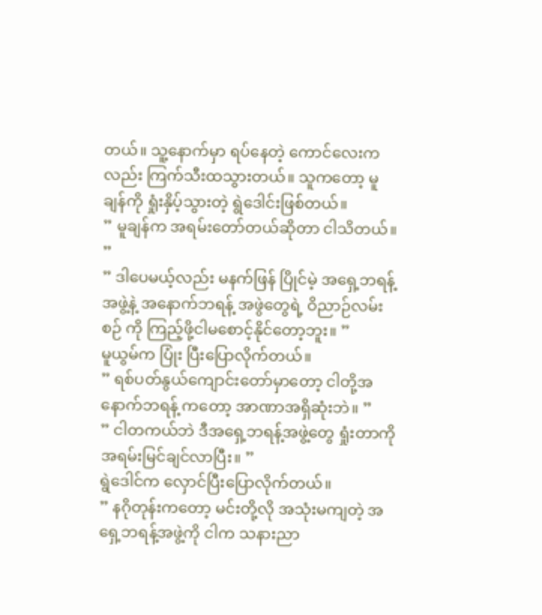တယ်။ သူ့နောက်မှာ ရပ်နေတဲ့ ကောင်လေးကလည်း ကြက်သီးထသွားတယ်။ သူကတော့ မူချန်ကို ရှုံးနှိပ့်သွားတဲ့ ရွဲဒေါင်းဖြစ်တယ်။
” မူချန်က အရမ်းတော်တယ်ဆိုတာ ငါသိတယ်။ ”
” ဒါပေမယ့်လည်း မနက်ဖြန် ပြိုင်မဲ့ အရှေ့ဘရန့် အဖွဲ့နဲ့ အနောက်ဘရန့် အဖွဲတွေရဲ့ ဝိညာဉ်လမ်းစဉ် ကို ကြည့်ဖို့ငါမစောင့်နိုင်တော့ဘူး။ ”
မူယွမ်က ပြုံး ပြီးပြောလိုက်တယ်။
” ရစ်ပတ်နွယ်ကျောင်းတော်မှာတော့ ငါတို့အနောက်ဘရန့် ကတော့ အာဏာအရှိဆုံးဘဲ။ ”
” ငါတကယ်ဘဲ ဒီအရှေ့ဘရန့်အဖွဲ့တွေ ရှုံးတာကို အရမ်းမြင်ချင်လာပြီး။ ”
ရွဲဒေါင်က လှောင်ပြီးပြောလိုက်တယ်။
” နဂိုတုန်းကတော့ မင်းတို့လို အသုံးမကျတဲ့ အရှေ့ဘရန့်အဖွဲ့ကို ငါက သနားညာ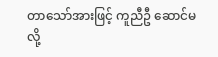တာသော်အားဖြင့် ကူညီဦ ဆောင်မလို့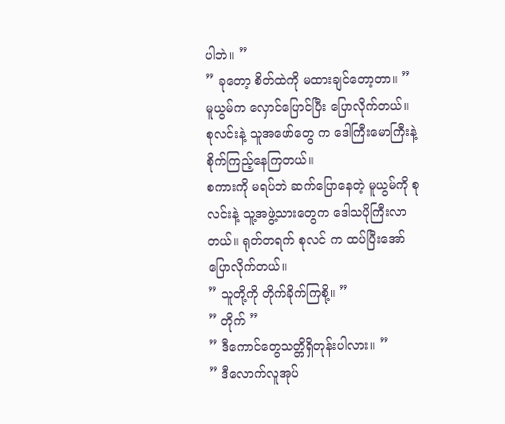ပါဘဲ။ ”
” ခုတော့ စိတ်ထဲကို မထားချင်တော့တာ။ ”
မူယွမ်က လှောင်ပြောင်ပြီး ပြောလိုက်တယ်။
စုလင်းနဲ့ သူအဖော်တွေ က ဒေါကြီးမောကြီးနဲ့ စိုက်ကြည့်နေကြတယ်။
စကားကို မရပ်ဘဲ ဆက်ပြောနေတဲ့ မူယွမ်ကို စုလင်းနဲ့ သူ့အဖွဲ့သားတွေက ဒေါသပိုကြီးလာတယ်။ ရုတ်တရက် စုလင် က ထပ်ပြီးအော်ပြောလိုက်တယ်။
” သူတို့ကို တိုက်ခိုက်ကြစို့။ ”
” တိုက် ”
” ဒီကောင်တွေသတ္တိရှိတုန်းပါလား။ ”
” ဒီလောက်လူအုပ်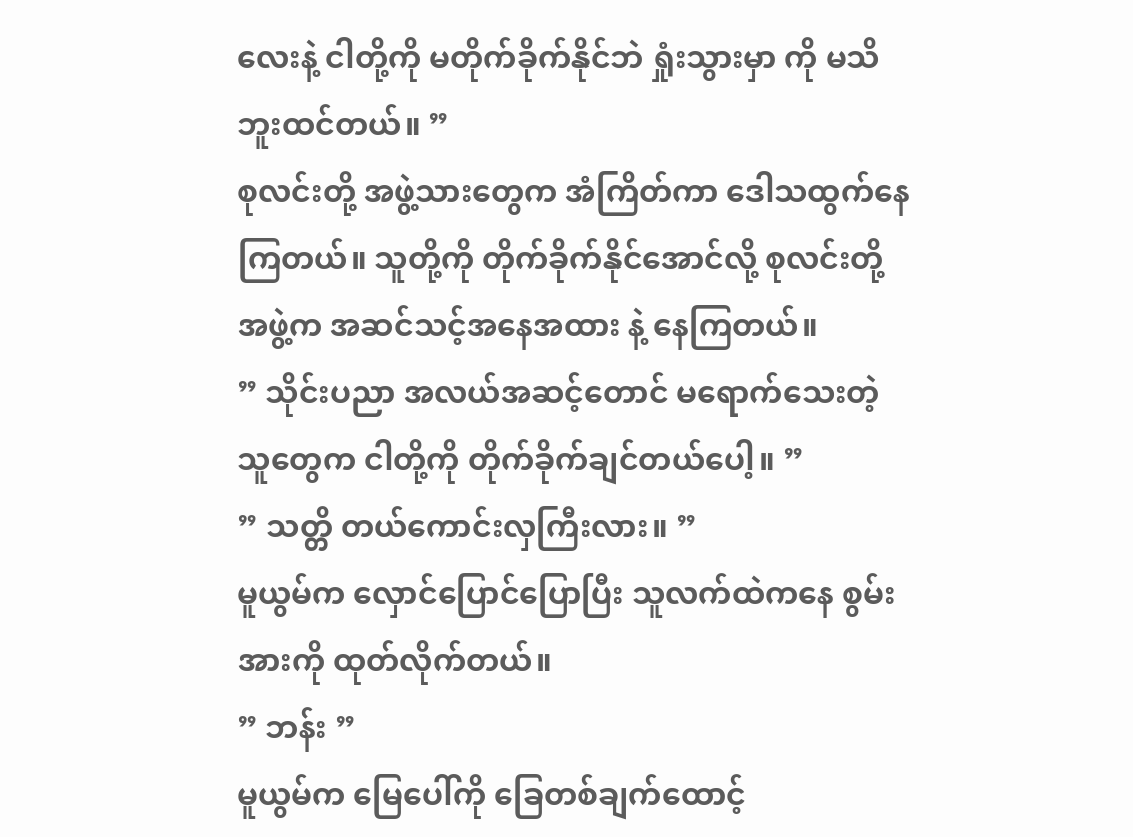လေးနဲ့ ငါတို့ကို မတိုက်ခိုက်နိုင်ဘဲ ရှုံးသွားမှာ ကို မသိဘူးထင်တယ်။ ”
စုလင်းတို့ အဖွဲ့သားတွေက အံကြိတ်ကာ ဒေါသထွက်နေကြတယ်။ သူတို့ကို တိုက်ခိုက်နိုင်အောင်လို့ စုလင်းတို့ အဖွဲ့က အဆင်သင့်အနေအထား နဲ့ နေကြတယ်။
” သိုင်းပညာ အလယ်အဆင့်တောင် မရောက်သေးတဲ့ သူတွေက ငါတို့ကို တိုက်ခိုက်ချင်တယ်ပေါ့။ ”
” သတ္တိ တယ်ကောင်းလှကြီးလား။ ”
မူယွမ်က လှောင်ပြောင်ပြောပြီး သူလက်ထဲကနေ စွမ်းအားကို ထုတ်လိုက်တယ်။
” ဘန်း ”
မူယွမ်က မြေပေါ်ကို ခြေတစ်ချက်ထောင့်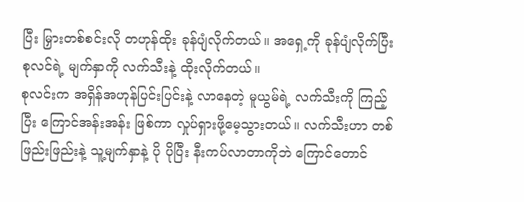ပြီး မြှားတစ်စင်းလို တဟုန်ထိုး ခုန်ပျံလိုက်တယ်။ အရှေ့ကို ခုန်ပျံလိုက်ပြီး စုလင်ရဲ့ မျက်နှာကို လက်သီးနဲ့ ထိုးလိုက်တယ်။
စုလင်းက အရှိန်အဟုန်ပြင်းပြင်းနဲ့ လာနေတဲ့ မူယွမ်ရဲ့ လက်သီးကို ကြည့်ပြီး ကြောင်အန်းအန်း ဖြစ်ကာ လှုပ်ရှားဖို့မေ့သွားတယ်။ လက်သီးဟာ တစ်ဖြည်းဖြည်းနဲ့ သူ့မျက်နှာနဲ့ ပို ပိုပြီး နီးကပ်လာတာကိုဘဲ ကြောင်တောင်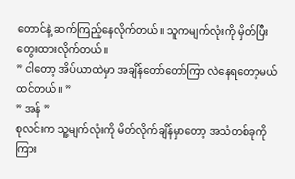တောင်နဲ့ ဆက်ကြည့်နေလိုက်တယ်။ သူကမျက်လုံးကို မှိတ်ပြီး တွေးထားလိုက်တယ်။
” ငါတော့ အိပ်ယာထဲမှာ အချိန်တော်တော်ကြာ လဲနေရတော့မယ် ထင်တယ်။ ”
” အန် ”
စုလင်းက သူ့မျက်လုံးကို မိတ်လိုက်ချိန်မှာတော့ အသံတစ်ခုကို ကြား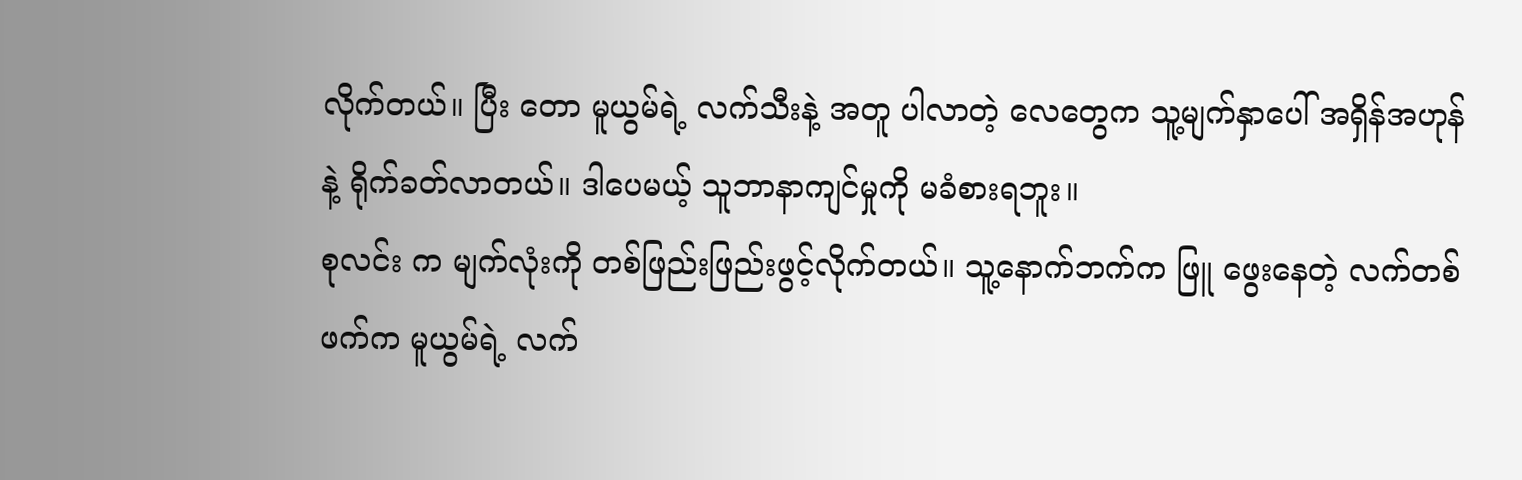လိုက်တယ်။ ပြီး တော မူယွမ်ရဲ့ လက်သီးနဲ့ အတူ ပါလာတဲ့ လေတွေက သူ့မျက်နှာပေါ် အရှိန်အဟုန်နဲ့ ရိုက်ခတ်လာတယ်။ ဒါပေမယ့် သူဘာနာကျင်မှုကို မခံစားရဘူး။
စုလင်း က မျက်လုံးကို တစ်ဖြည်းဖြည်းဖွင့်လိုက်တယ်။ သူ့နောက်ဘက်က ဖြူ ဖွေးနေတဲ့ လက်တစ်ဖက်က မူယွမ်ရဲ့ လက်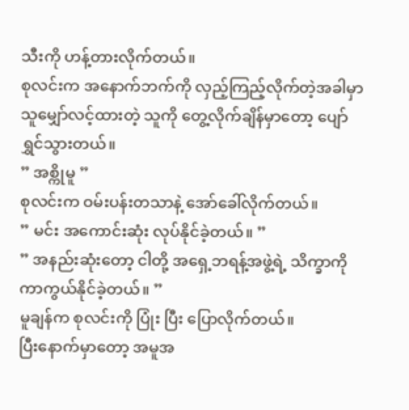သီးကို ဟန့်တားလိုက်တယ်။
စုလင်းက အနောက်ဘက်ကို လှည့်ကြည့်လိုက်တဲ့အခါမှာ သူမျှော်လင့်ထားတဲ့ သူကို တွေ့လိုက်ချိန်မှာတော့ ပျော်ရွှင်သွားတယ်။
” အစ္ကိုမူ ”
စုလင်းက ဝမ်းပန်းတသာနဲ့ အော်ခေါ်လိုက်တယ်။
” မင်း အကောင်းဆုံး လုပ်နိုင်ခဲ့တယ်။ ”
” အနည်းဆုံးတော့ ငါတို့ အရှေ့ဘရန့်အဖွဲ့ရဲ့ သိက္ခာကို ကာကွယ်နိုင်ခဲ့တယ်။ ”
မူချန်က စုလင်းကို ပြုံး ပြီး ပြောလိုက်တယ်။
ပြီးနောက်မှာတော့ အမူအ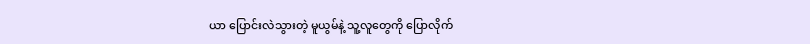ယာ ပြောင်းလဲသွားတဲ့ မူယွမ်နဲ့ သူ့လူတွေကို ပြောလိုက်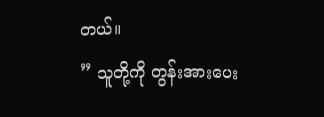တယ်။
” သူတို့ကို တွန်းအားပေး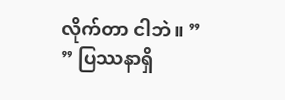လိုက်တာ ငါဘဲ။ ”
” ပြဿနာရှိ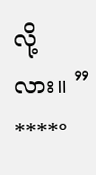လို့လား။ ”
****°